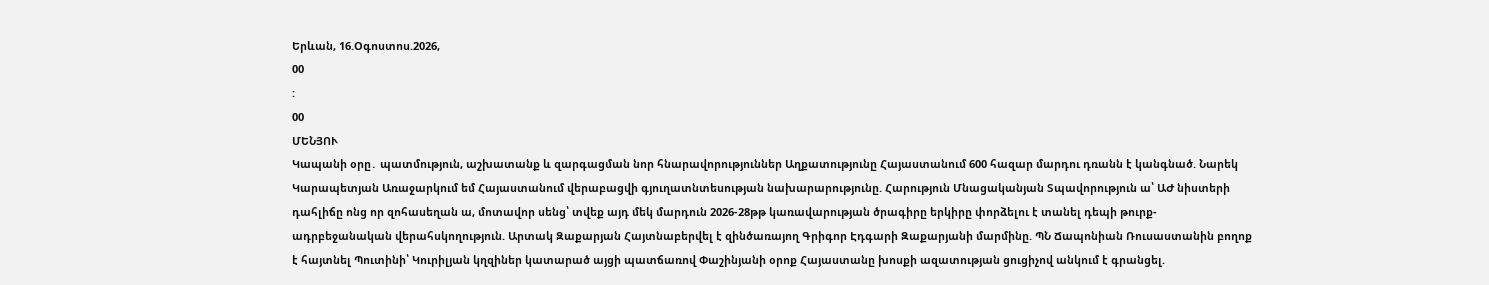Երևան, 16.Օգոստոս.2026,
00
:
00
ՄԵՆՅՈՒ
Կապանի օրը․ պատմություն, աշխատանք և զարգացման նոր հնարավորություններ Աղքատությունը Հայաստանում 600 հազար մարդու դռանն է կանգնած. Նարեկ Կարապետյան Առաջարկում եմ Հայաստանում վերաբացվի գյուղատնտեսության նախարարությունը. Հարություն Մնացականյան Տպավորություն ա՝ ԱԺ նիստերի դահլիճը ոնց որ զոհասեղան ա, մոտավոր սենց՝ տվեք այդ մեկ մարդուն 2026-28թթ կառավարության ծրագիրը երկիրը փորձելու է տանել դեպի թուրք-ադրբեջանական վերահսկողություն. Արտակ Զաքարյան Հայտնաբերվել է զինծառայող Գրիգոր Էդգարի Զաքարյանի մարմինը. ՊՆ Ճապոնիան Ռուսաստանին բողոք է հայտնել Պուտինի՝ Կուրիլյան կղզիներ կատարած այցի պատճառով Փաշինյանի օրոք Հայաստանը խոսքի ազատության ցուցիչով անկում է գրանցել.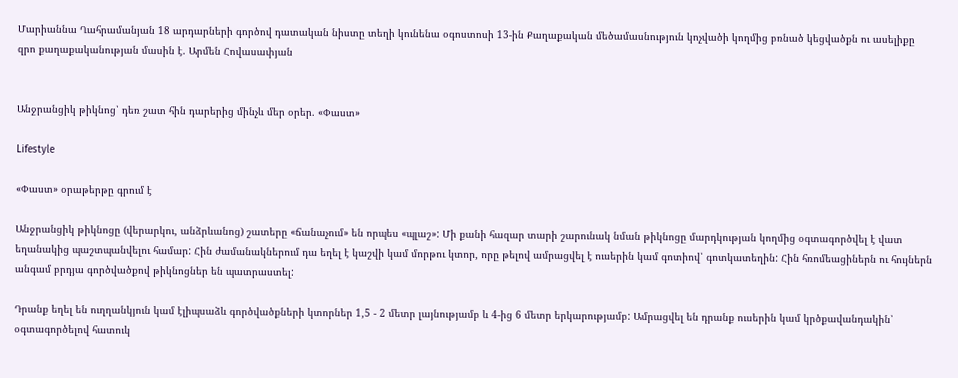Մարիաննա Ղահրամանյան 18 արդարների գործով դատական նիստը տեղի կունենա օգոստոսի 13-ին Քաղաքական մեծամասնություն կոչվածի կողմից բռնած կեցվածքն ու ասելիքը զրո քաղաքականության մասին է. Արմեն Հովասափյան


Անջրանցիկ թիկնոց՝ դեռ շատ հին դարերից մինչև մեր օրեր. «Փաստ»

Lifestyle

«Փաստ» օրաթերթը գրում է

Անջրանցիկ թիկնոցը (վերարկու, անձրևանոց) շատերը «ճանաչում» են որպես «պլաշ»: Մի քանի հազար տարի շարունակ նման թիկնոցը մարդկության կողմից օգտագործվել է վատ եղանակից պաշտպանվելու համար: Հին ժամանակներում դա եղել է կաշվի կամ մորթու կտոր, որը թելով ամրացվել է ուսերին կամ գոտիով՝ գոտկատեղին: Հին հռոմեացիներն ու հույներն անգամ բրդյա գործվածքով թիկնոցներ են պատրաստել:

Դրանք եղել են ուղղանկյուն կամ էլիպսաձև գործվածքների կտորներ 1,5 - 2 մետր լայնությամբ և 4-ից 6 մետր երկարությամբ: Ամրացվել են դրանք ուսերին կամ կրծքավանդակին՝ օգտագործելով հատուկ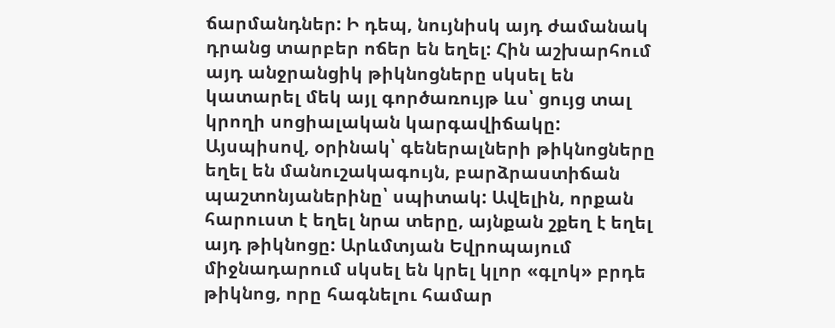ճարմանդներ: Ի դեպ, նույնիսկ այդ ժամանակ դրանց տարբեր ոճեր են եղել: Հին աշխարհում այդ անջրանցիկ թիկնոցները սկսել են կատարել մեկ այլ գործառույթ ևս՝ ցույց տալ կրողի սոցիալական կարգավիճակը: Այսպիսով, օրինակ՝ գեներալների թիկնոցները եղել են մանուշակագույն, բարձրաստիճան պաշտոնյաներինը՝ սպիտակ: Ավելին, որքան հարուստ է եղել նրա տերը, այնքան շքեղ է եղել այդ թիկնոցը: Արևմտյան Եվրոպայում միջնադարում սկսել են կրել կլոր «գլոկ» բրդե թիկնոց, որը հագնելու համար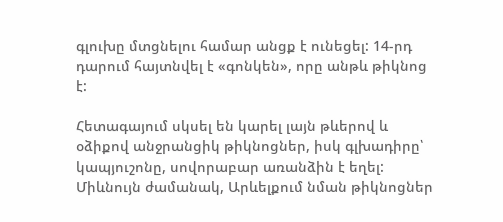գլուխը մտցնելու համար անցք է ունեցել: 14-րդ դարում հայտնվել է «գոնկեն», որը անթև թիկնոց է:

Հետագայում սկսել են կարել լայն թևերով և օձիքով անջրանցիկ թիկնոցներ, իսկ գլխադիրը՝ կապյուշոնը, սովորաբար առանձին է եղել: Միևնույն ժամանակ, Արևելքում նման թիկնոցներ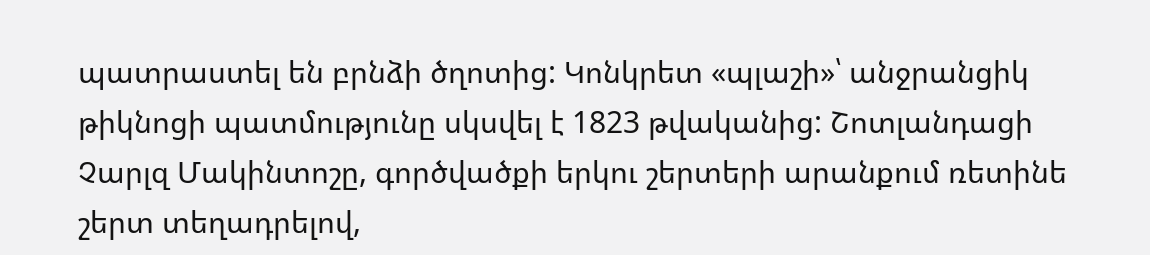պատրաստել են բրնձի ծղոտից: Կոնկրետ «պլաշի»՝ անջրանցիկ թիկնոցի պատմությունը սկսվել է 1823 թվականից: Շոտլանդացի Չարլզ Մակինտոշը, գործվածքի երկու շերտերի արանքում ռետինե շերտ տեղադրելով,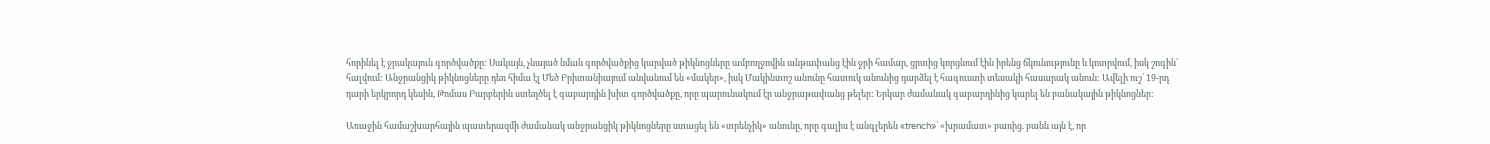հորինել է ջրակայուն գործվածքը: Սակայն, չնայած նման գործվածքից կարված թիկնոցները ամբողջովին անթափանց էին ջրի համար, ցրտից կորցնում էին իրենց ճկունությունը և կոտրվում, իսկ շոգին՝ հալվում: Անջրանցիկ թիկնոցները դեռ հիմա էլ Մեծ Բրիտանիայում անվանում են «մակեր», իսկ Մակինտոշ անունը հատուկ անունից դարձել է հագուստի տեսակի հասարակ անուն: Ավելի ուշ՝ 19-րդ դարի երկրորդ կեսին, Թոմաս Բարբերին ստեղծել է գաբարդին խիտ գործվածքը, որը պարունակում էր անջրաթափանց թելեր: Երկար ժամանակ գաբարդինից կարել են բանակային թիկնոցներ:

Առաջին համաշխարհային պատերազմի ժամանակ անջրանցիկ թիկնոցները ստացել են «տրենչիկ» անունը, որը գալիս է անգլերեն «trench»՝ «խրամատ» բառից. բանն այն է, որ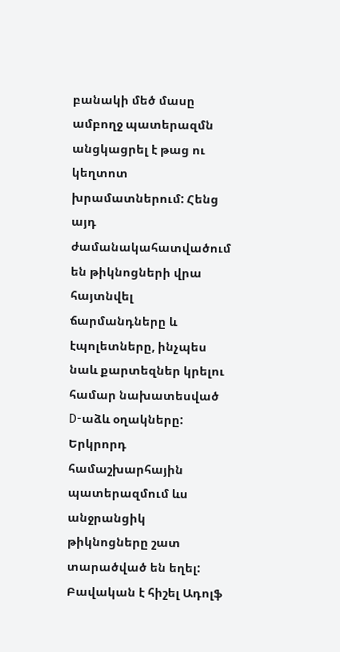բանակի մեծ մասը ամբողջ պատերազմն անցկացրել է թաց ու կեղտոտ խրամատներում: Հենց այդ ժամանակահատվածում են թիկնոցների վրա հայտնվել ճարմանդները և էպոլետները, ինչպես նաև քարտեզներ կրելու համար նախատեսված D-աձև օղակները: Երկրորդ համաշխարհային պատերազմում ևս անջրանցիկ թիկնոցները շատ տարածված են եղել: Բավական է հիշել Ադոլֆ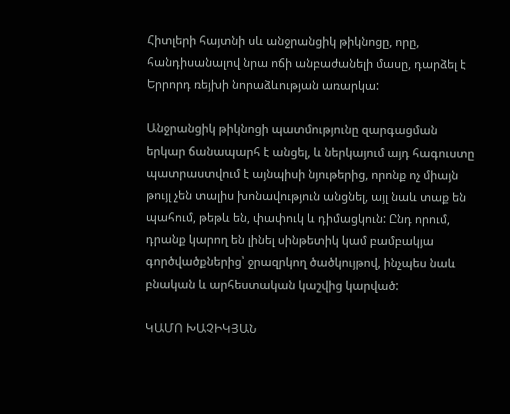Հիտլերի հայտնի սև անջրանցիկ թիկնոցը, որը, հանդիսանալով նրա ոճի անբաժանելի մասը, դարձել է Երրորդ ռեյխի նորաձևության առարկա:

Անջրանցիկ թիկնոցի պատմությունը զարգացման երկար ճանապարհ է անցել, և ներկայում այդ հագուստը պատրաստվում է այնպիսի նյութերից, որոնք ոչ միայն թույլ չեն տալիս խոնավություն անցնել, այլ նաև տաք են պահում, թեթև են, փափուկ և դիմացկուն: Ընդ որում, դրանք կարող են լինել սինթետիկ կամ բամբակյա գործվածքներից՝ ջրազրկող ծածկույթով, ինչպես նաև բնական և արհեստական կաշվից կարված:

ԿԱՄՈ ԽԱՉԻԿՅԱՆ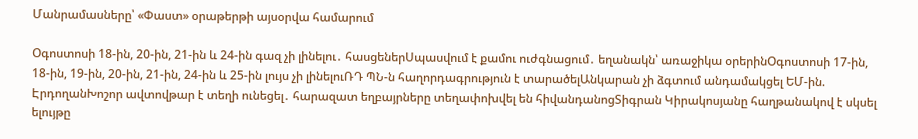Մանրամասները՝ «Փաստ» օրաթերթի այսօրվա համարում

Օգոստոսի 18-ին, 20-ին, 21-ին և 24-ին գազ չի լինելու․ հասցեներՍպասվում է քամու ուժգնացում․ եղանակն՝ առաջիկա օրերինՕգոստոսի 17-ին, 18-ին, 19-ին, 20-ին, 21-ին, 24-ին և 25-ին լույս չի լինելուՌԴ ՊՆ-ն հաղորդագրություն է տարածելԱնկարան չի ձգտում անդամակցել ԵՄ-ին. ԷրդողանԽոշոր ավտովթար է տեղի ունեցել․ հարազատ եղբայրները տեղափոխվել են հիվանդանոցՏիգրան Կիրակոսյանը հաղթանակով է սկսել ելույթը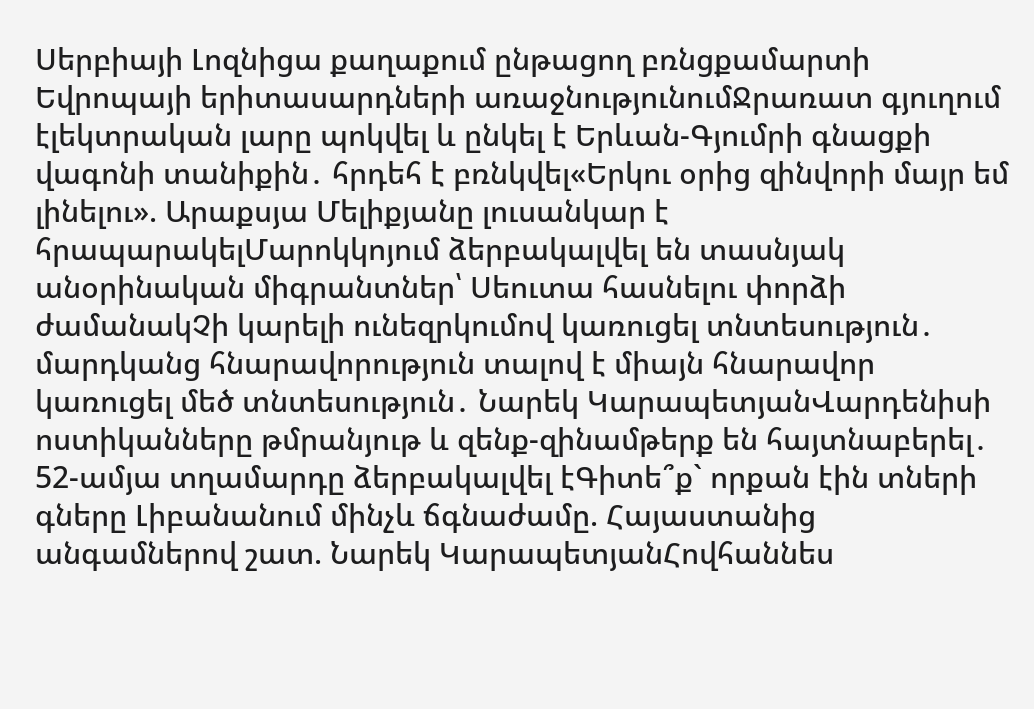Սերբիայի Լոզնիցա քաղաքում ընթացող բռնցքամարտի Եվրոպայի երիտասարդների առաջնությունումՋրառատ գյուղում էլեկտրական լարը պոկվել և ընկել է Երևան-Գյումրի գնացքի վագոնի տանիքին․ հրդեհ է բռնկվել«Երկու օրից զինվորի մայր եմ լինելու». Արաքսյա Մելիքյանը լուսանկար է հրապարակելՄարոկկոյում ձերբակալվել են տասնյակ անօրինական միգրանտներ՝ Սեուտա հասնելու փորձի ժամանակՉի կարելի ունեզրկումով կառուցել տնտեսություն․ մարդկանց հնարավորություն տալով է միայն հնարավոր կառուցել մեծ տնտեսություն․ Նարեկ ԿարապետյանՎարդենիսի ոստիկանները թմրանյութ և զենք-զինամթերք են հայտնաբերել․ 52-ամյա տղամարդը ձերբակալվել էԳիտե՞ք` որքան էին տների գները Լիբանանում մինչև ճգնաժամը. Հայաստանից անգամներով շատ. Նարեկ ԿարապետյանՀովհաննես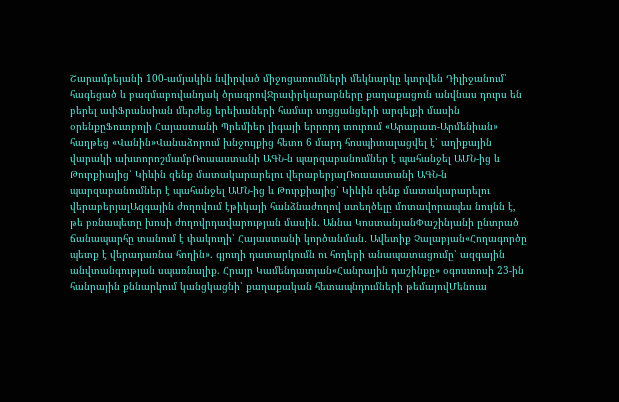Շարամբեյանի 100-ամյակին նվիրված միջոցառումների մեկնարկը կտրվեն Դիլիջանում՝ հագեցած և բազմաբովանդակ ծրագրովՋրափրկարարները քաղաքացուն անվնաս դուրս են բերել ափՖրանսիան մերժեց երեխաների համար սոցցանցերի արգելքի մասին օրենքըՖուտբոլի Հայաստանի Պրեմիեր լիգայի երրորդ տուրում «Արարատ-Արմենիան» հաղթեց «Վանին»Վանաձորում խնջույքից հետո 6 մարդ հոսպիտալացվել է՝ աղիքային վարակի ախտորոշմամբՌուսաստանի ԱԳՆ-ն պարզաբանումներ է պահանջել ԱՄՆ-ից և Թուրքիայից՝ Կիևին զենք մատակարարելու վերաբերյալՌուսաստանի ԱԳՆ-ն պարզաբանումներ է պահանջել ԱՄՆ-ից և Թուրքիայից՝ Կիևին զենք մատակարարելու վերաբերյալԱզգային ժողովում էթիկայի հանձնաժողով ստեղծելը մոտավորապես նույնն է, թե բռնապետը խոսի ժողովրդավարության մասին. Աննա ԿոստանյանՓաշինյանի ընտրած ճանապարհը տանում է փակուղի՝ Հայաստանի կործանման․ Ավետիք Չալաբյան«Հողագործը պետք է վերադառնա հողին». գյուղի դատարկումն ու հողերի անապատացումը՝ ազգային անվտանգության սպառնալիք. Հրայր Կամենդատյան«Հանրային դաշինքը» օգոստոսի 23-ին հանրային քննարկում կանցկացնի՝ քաղաքական հետապնդումների թեմայովՄենուա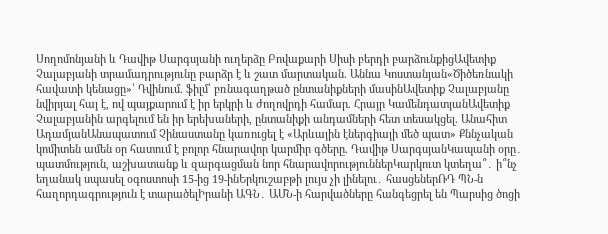Սողոմոնյանի և Դավիթ Սարգսյանի ուղերձը Բովաքարի Սիսի բերդի բարձունքիցԱվետիք Չալաբյանի տրամադրությունը բարձր է և շատ մարտական. Աննա Կոստանյան«Ծիծեռնակի հավատի կենացը»՝ Դվինում. ֆիլմ՝ բռնագաղթած ընտանիքների մասինԱվետիք Չալաբյանը նվիրյալ հայ է, ով պայքարում է իր երկրի և ժողովրդի համար. Հրայր ԿամենդատյանԱվետիք Չալաբյանին արգելում են իր երեխաների, ընտանիքի անդամների հետ տեսակցել. Անահիտ ԱդամյանԱնապատում Չինաստանը կառուցել է «Արևային էներգիայի մեծ պատ» Քննչական կոմիտեն ամեն օր հատում է բոլոր հնարավոր կարմիր գծերը. Դավիթ ՍարգսյանԿապանի օրը․ պատմություն, աշխատանք և զարգացման նոր հնարավորություններԿարկուտ կտեղա՞․ ի՞նչ եղանակ սպասել օգոստոսի 15-ից 19-ինԵրկուշաբթի լույս չի լինելու․ հասցեներՌԴ ՊՆ-ն հաղորդագրություն է տարածելԻրանի ԱԳՆ․ ԱՄՆ-ի հարվածները հանգեցրել են Պարսից ծոցի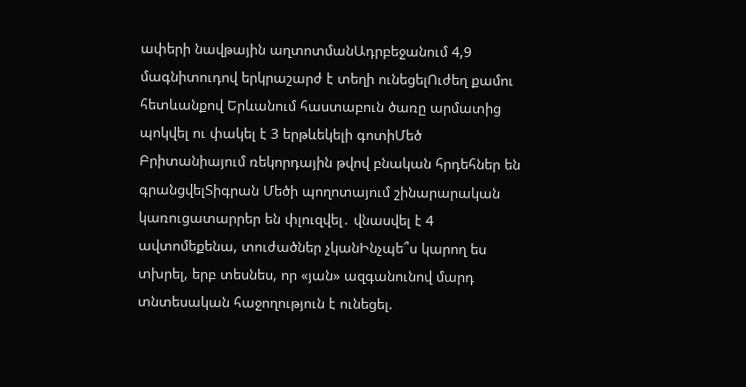ափերի նավթային աղտոտմանԱդրբեջանում 4,9 մագնիտուդով երկրաշարժ է տեղի ունեցելՈւժեղ քամու հետևանքով Երևանում հաստաբուն ծառը արմատից պոկվել ու փակել է 3 երթևեկելի գոտիՄեծ Բրիտանիայում ռեկորդային թվով բնական հրդեհներ են գրանցվելՏիգրան Մեծի պողոտայում շինարարական կառուցատարրեր են փլուզվել․ վնասվել է 4 ավտոմեքենա, տուժածներ չկանԻնչպե՞ս կարող ես տխրել, երբ տեսնես, որ «յան» ազգանունով մարդ տնտեսական հաջողություն է ունեցել.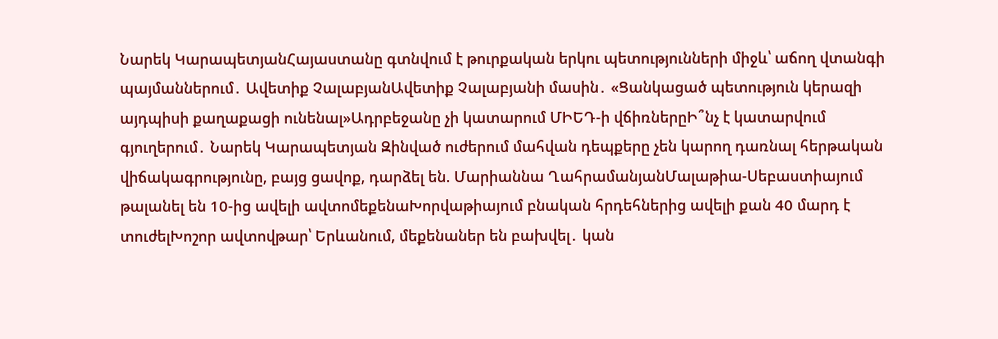Նարեկ ԿարապետյանՀայաստանը գտնվում է թուրքական երկու պետությունների միջև՝ աճող վտանգի պայմաններում․ Ավետիք ՉալաբյանԱվետիք Չալաբյանի մասին․ «Ցանկացած պետություն կերազի այդպիսի քաղաքացի ունենալ»Ադրբեջանը չի կատարում ՄԻԵԴ-ի վճիռներըԻ՞նչ է կատարվում գյուղերում․ Նարեկ Կարապետյան Զինված ուժերում մահվան դեպքերը չեն կարող դառնալ հերթական վիճակագրությունը, բայց ցավոք, դարձել են. Մարիաննա ՂահրամանյանՄալաթիա-Սեբաստիայում թալանել են 10-ից ավելի ավտոմեքենաԽորվաթիայում բնական հրդեհներից ավելի քան 40 մարդ է տուժելԽոշոր ավտովթար՝ Երևանում, մեքենաներ են բախվել․ կան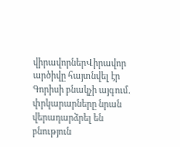վիրավորներՎիրավոր արծիվը հայտնվել էր Գորիսի բնակչի այգում․ փրկարարները նրան վերադարձրել են բնություն